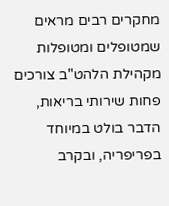מחקרים רבים מראים שמטופלים ומטופלות מקהילת הלהט"ב צורכים פחות שירותי בריאות, הדבר בולט במיוחד בפריפריה, ובקרב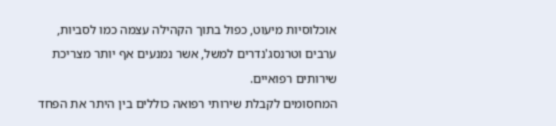אוכלוסיות מיעוט, כפול בתוך הקהילה עצמה כמו לסביות, ערבים וטרנסג'נדרים למשל, אשר נמנעים אף יותר מצריכת שירותים רפואיים.
המחסומים לקבלת שירותי רפואה כוללים בין היתר את הפחד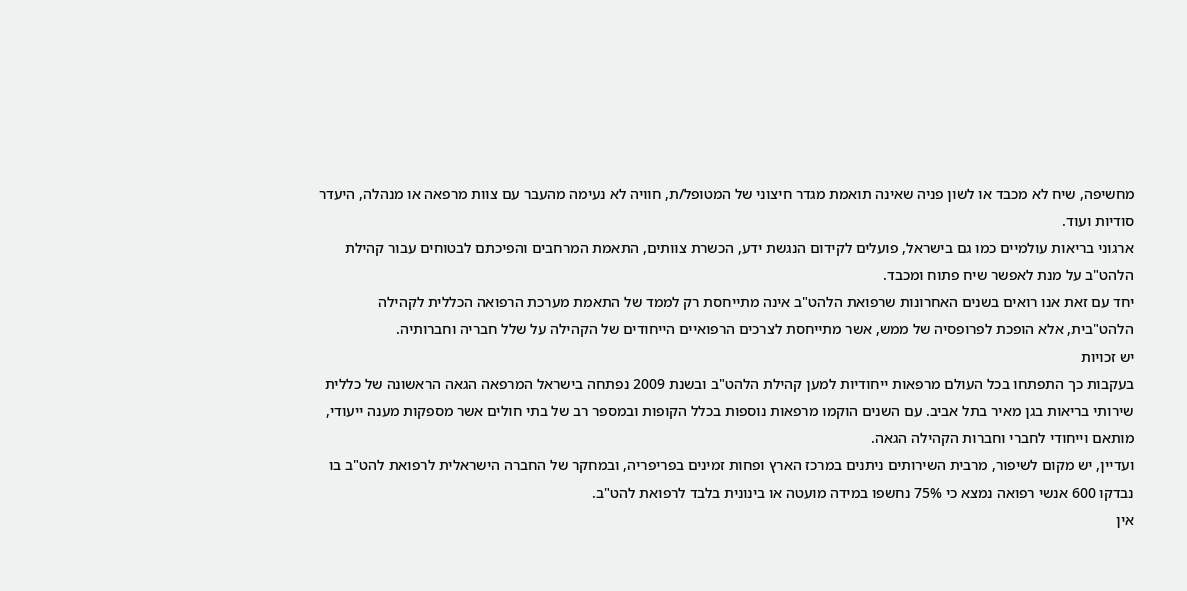מחשיפה, שיח לא מכבד או לשון פניה שאינה תואמת מגדר חיצוני של המטופל/ת, חוויה לא נעימה מהעבר עם צוות מרפאה או מנהלה, היעדר סודיות ועוד.
ארגוני בריאות עולמיים כמו גם בישראל, פועלים לקידום הנגשת ידע, הכשרת צוותים, התאמת המרחבים והפיכתם לבטוחים עבור קהילת הלהט"ב על מנת לאפשר שיח פתוח ומכבד.
יחד עם זאת אנו רואים בשנים האחרונות שרפואת הלהט"ב אינה מתייחסת רק לממד של התאמת מערכת הרפואה הכללית לקהילה הלהט"בית, אלא הופכת לפרופסיה של ממש, אשר מתייחסת לצרכים הרפואיים הייחודים של הקהילה על שלל חבריה וחברותיה.
יש זכויות
בעקבות כך התפתחו בכל העולם מרפאות ייחודיות למען קהילת הלהט"ב ובשנת 2009 נפתחה בישראל המרפאה הגאה הראשונה של כללית שירותי בריאות בגן מאיר בתל אביב. עם השנים הוקמו מרפאות נוספות בכלל הקופות ובמספר רב של בתי חולים אשר מספקות מענה ייעודי, מותאם וייחודי לחברי וחברות הקהילה הגאה.
ועדיין, יש מקום לשיפור, מרבית השירותים ניתנים במרכז הארץ ופחות זמינים בפריפריה, ובמחקר של החברה הישראלית לרפואת להט"ב בו נבדקו 600 אנשי רפואה נמצא כי 75% נחשפו במידה מועטה או בינונית בלבד לרפואת להט"ב.
אין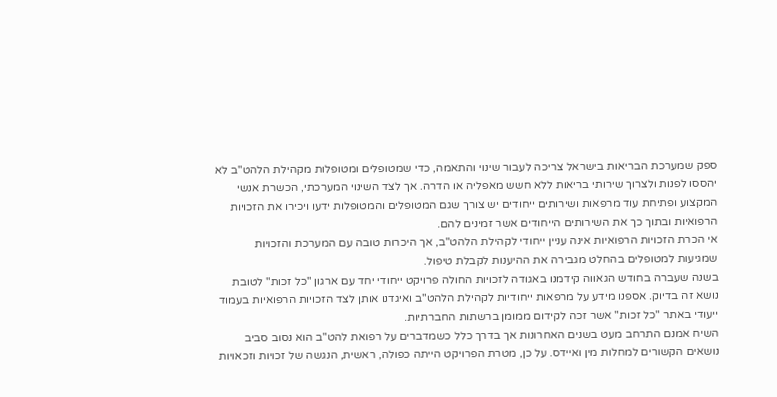ספק שמערכת הבריאות בישראל צריכה לעבור שינוי והתאמה, כדי שמטופלים ומטופלות מקהילת הלהט"ב לא יהססו לפנות ולצרוך שירותי בריאות ללא חשש מאפליה או הדרה. אך לצד השינוי המערכתי, הכשרת אנשי המקצוע ופתיחת עוד מרפאות ושירותים ייחודים יש צורך שגם המטופלים והמטופלות ידעו ויכירו את הזכויות הרפואיות ובתוך כך את השירותים הייחודים אשר זמינים להם.
אי הכרת הזכויות הרפואיות אינה עניין ייחודי לקהילת הלהט"ב, אך היכרות טובה עם המערכת והזכויות שמגיעות למטופלים בהחלט מגבירה את ההיענות לקבלת טיפול.
בשנה שעברה בחודש הגאווה קידמנו באגודה לזכויות החולה פרויקט ייחודי יחד עם ארגון "כל זכות" לטובת נושא זה בדיוק. אספנו מידע על מרפאות ייחודיות לקהילת הלהט"ב ואיגדנו אותן לצד הזכויות הרפואיות בעמוד ייעודי באתר "כל זכות" אשר זכה לקידום ממומן ברשתות החברתיות.
השיח אמנם התרחב מעט בשנים האחרונות אך בדרך כלל כשמדברים על רפואת להט"ב הוא נסוב סביב נושאים הקשורים למחלות מין ואיידס. על כן, מטרת הפרויקט הייתה כפולה, ראשית, הנגשה של זכויות וזכאויות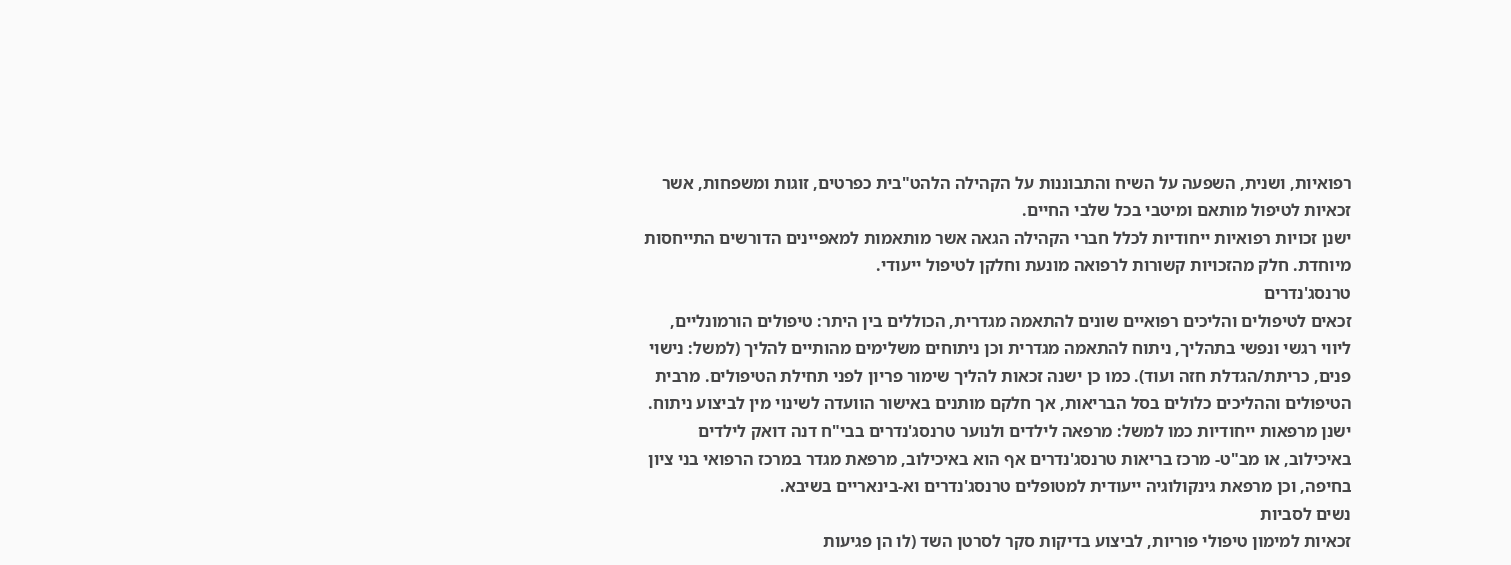רפואיות, ושנית, השפעה על השיח והתבוננות על הקהילה הלהט"בית כפרטים, זוגות ומשפחות, אשר זכאיות לטיפול מותאם ומיטבי בכל שלבי החיים.
ישנן זכויות רפואיות ייחודיות לכלל חברי הקהילה הגאה אשר מותאמות למאפיינים הדורשים התייחסות מיוחדת. חלק מהזכויות קשורות לרפואה מונעת וחלקן לטיפול ייעודי.
טרנסג'נדרים
זכאים לטיפולים והליכים רפואיים שונים להתאמה מגדרית, הכוללים בין היתר: טיפולים הורמונליים, ליווי רגשי ונפשי בתהליך, ניתוח להתאמה מגדרית וכן ניתוחים משלימים מהותיים להליך (למשל: נישוי פנים, כריתת/הגדלת חזה ועוד). כמו כן ישנה זכאות להליך שימור פריון לפני תחילת הטיפולים. מרבית הטיפולים וההליכים כלולים בסל הבריאות, אך חלקם מותנים באישור הוועדה לשינוי מין לביצוע ניתוח. ישנן מרפאות ייחודיות כמו למשל: מרפאה לילדים ולנוער טרנסג'נדרים בבי"ח דנה דואק לילדים באיכילוב, או מב"ט- מרכז בריאות טרנסג'נדרים אף הוא באיכילוב, מרפאת מגדר במרכז הרפואי בני ציון בחיפה, וכן מרפאת גינקולוגיה ייעודית למטופלים טרנסג'נדרים וא-בינאריים בשיבא.
נשים לסביות
זכאיות למימון טיפולי פוריות, לביצוע בדיקות סקר לסרטן השד (לו הן פגיעות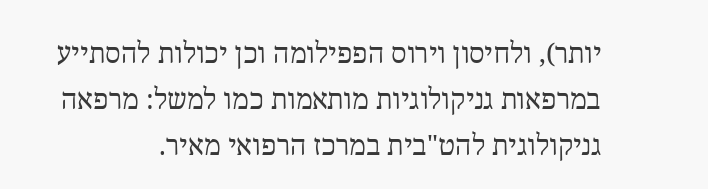יותר), ולחיסון וירוס הפפילומה וכן יכולות להסתייע במרפאות גניקולוגיות מותאמות כמו למשל: מרפאה גניקולוגית להט"בית במרכז הרפואי מאיר.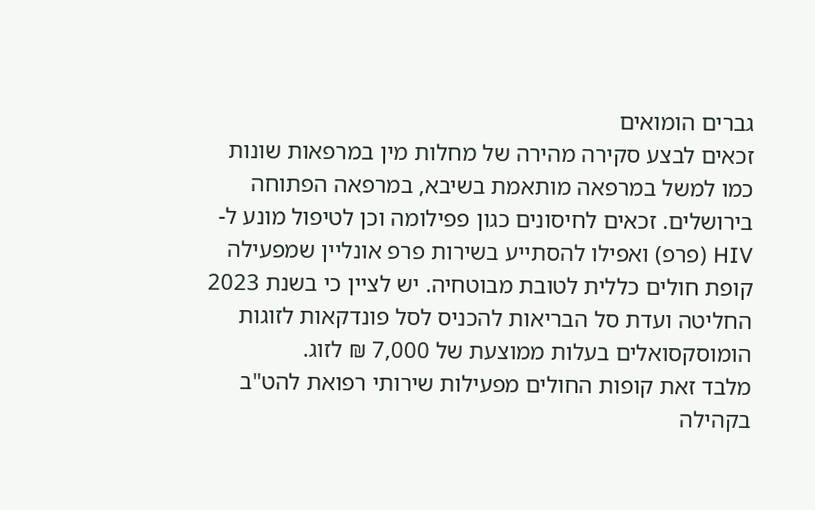גברים הומואים
זכאים לבצע סקירה מהירה של מחלות מין במרפאות שונות כמו למשל במרפאה מותאמת בשיבא, במרפאה הפתוחה בירושלים. זכאים לחיסונים כגון פפילומה וכן לטיפול מונע ל- HIV (פרפ) ואפילו להסתייע בשירות פרפ אונליין שמפעילה קופת חולים כללית לטובת מבוטחיה. יש לציין כי בשנת 2023 החליטה ועדת סל הבריאות להכניס לסל פונדקאות לזוגות הומוסקסואלים בעלות ממוצעת של 7,000 ₪ לזוג.
מלבד זאת קופות החולים מפעילות שירותי רפואת להט"ב בקהילה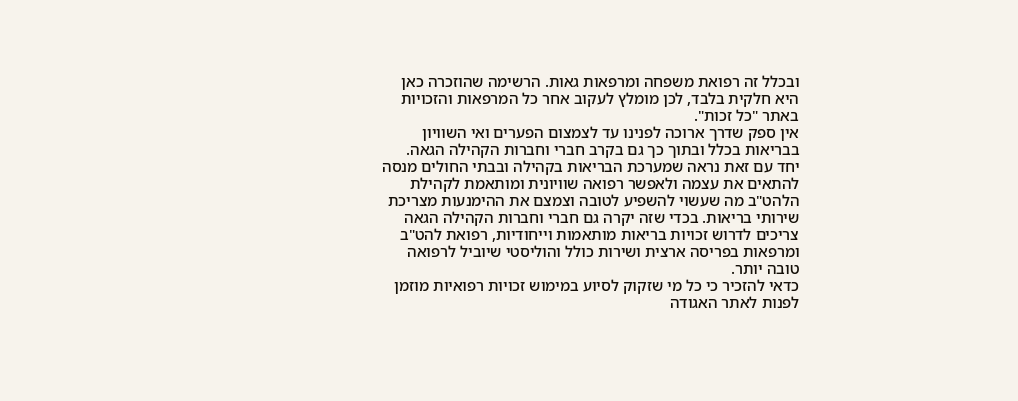ובכלל זה רפואת משפחה ומרפאות גאות. הרשימה שהוזכרה כאן היא חלקית בלבד, לכן מומלץ לעקוב אחר כל המרפאות והזכויות באתר "כל זכות".
אין ספק שדרך ארוכה לפנינו עד לצמצום הפערים ואי השוויון בבריאות בכלל ובתוך כך גם בקרב חברי וחברות הקהילה הגאה.
יחד עם זאת נראה שמערכת הבריאות בקהילה ובבתי החולים מנסה להתאים את עצמה ולאפשר רפואה שוויונית ומותאמת לקהילת הלהט"ב מה שעשוי להשפיע לטובה וצמצם את ההימנעות מצריכת שירותי בריאות. בכדי שזה יקרה גם חברי וחברות הקהילה הגאה צריכים לדרוש זכויות בריאות מותאמות וייחודיות, רפואת להט"ב ומרפאות בפריסה ארצית ושירות כולל והוליסטי שיוביל לרפואה טובה יותר.
כדאי להזכיר כי כל מי שזקוק לסיוע במימוש זכויות רפואיות מוזמן לפנות לאתר האגודה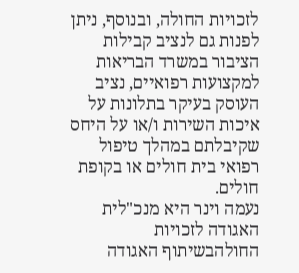לזכויות החולה, ובנוסף, ניתן לפנות גם לנציב קבילות הציבור במשרד הבריאות למקצועות רפואיים, נציב העוסק בעיקר בתלונות על איכות השירות ו/או על היחס שקיבלתם במהלך טיפול רפואי בית חולים או בקופת חולים.
נעמה וינר היא מנכ"לית האגודה לזכויות החולהבשיתוף האגודה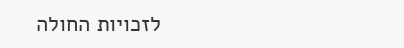לזכויות החולה